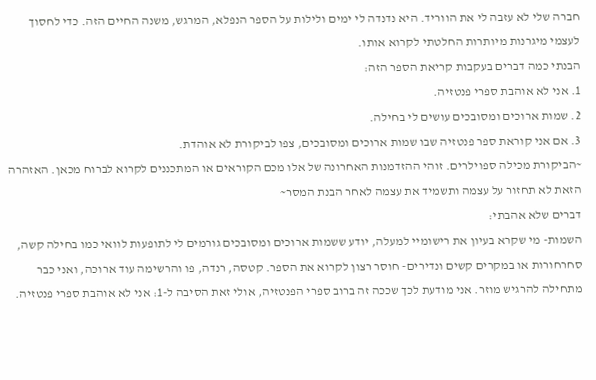חברה שלי לא עזבה לי את הווריד. היא נדנדה לי ימים ולילות על הספר הנפלא, המרגש, משנה החיים הזה. כדי לחסוך לעצמי מיגרנות מיותרות החלטתי לקרוא אותו.
הבנתי כמה דברים בעקבות קריאת הספר הזה:
1. אני לא אוהבת ספרי פנטזיה.
2. שמות ארוכים ומסובכים עושים לי בחילה.
3. אם אני קוראת ספר פנטזיה שבו שמות ארוכים ומסובכים, צפו לביקורת לא אוהדת.
~הביקורת מכילה ספוילרים. זוהי ההזדמנות האחרונה של אלו מכם הקוראים או המתכננים לקרוא לברוח מכאן. האזהרה הזאת לא תחזור על עצמה ותשמיד את עצמה לאחר הבנת המסר~
דברים שלא אהבתי:
השמות- מי שקרא בעיון את רישומיי למעלה, יודע ששמות ארוכים ומסובכים גורמים לי לתופעות לוואי כמו בחילה קשה, סחרחורות או במקרים קשים ונדירים- חוסר רצון לקרוא את הספר. קטסה, רנדה, פו והרשימה עוד ארוכה, ואני כבר מתחילה להרגיש מוזר. אני מודעת לכך שככה זה ברוב ספרי הפנטזיה, אולי זאת הסיבה ל-1: אני לא אוהבת ספרי פנטזיה.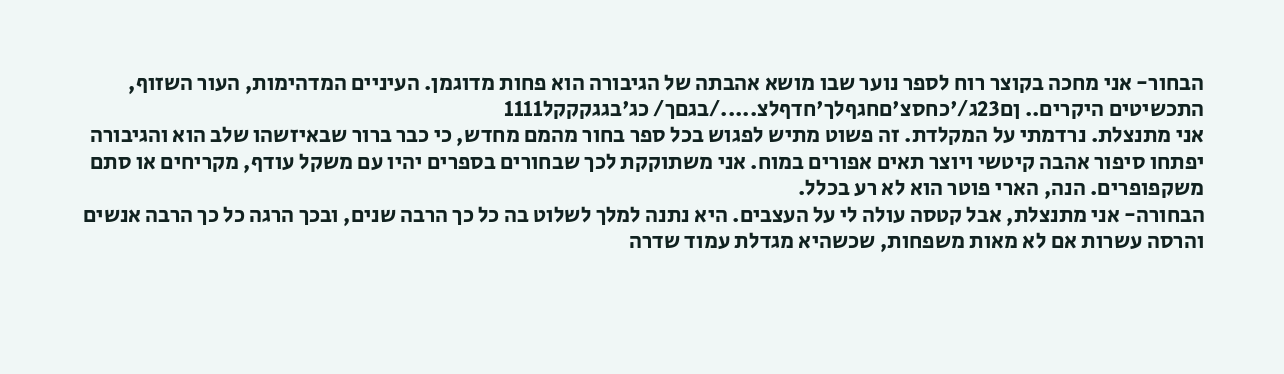הבחור- אני מחכה בקוצר רוח לספר נוער שבו מושא אהבתה של הגיבורה הוא פחות מדוגמן. העיניים המדהימות, העור השזוף, התכשיטים היקרים.. ןם23ג/'כחסצ'םחגףלך'חדףלצ...../בגםך/ כג'בגגקקקל1111
אני מתנצלת. נרדמתי על המקלדת. זה פשוט מתיש לפגוש בכל ספר בחור מהמם מחדש, כי כבר ברור שבאיזשהו שלב הוא והגיבורה יפתחו סיפור אהבה קיטשי ויוצר תאים אפורים במוח. אני משתוקקת לכך שבחורים בספרים יהיו עם משקל עודף, מקריחים או סתם משקפופרים. הנה, הארי פוטר הוא לא רע בכלל.
הבחורה- אני מתנצלת, אבל קטסה עולה לי על העצבים. היא נתנה למלך לשלוט בה כל כך הרבה שנים, ובכך הרגה כל כך הרבה אנשים והרסה עשרות אם לא מאות משפחות, שכשהיא מגדלת עמוד שדרה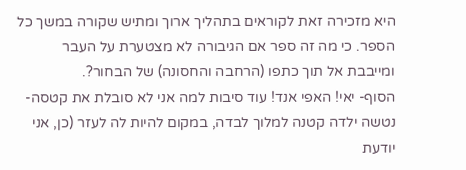היא מזכירה זאת לקוראים בתהליך ארוך ומתיש שקורה במשך כל הספר. כי מה זה ספר אם הגיבורה לא מצטערת על העבר ומייבבת אל תוך כתפו (הרחבה והחסונה) של הבחור?.
הסוף- יאי! האפי אנד! עוד סיבות למה אני לא סובלת את קטסה- נטשה ילדה קטנה למלוך לבדה, במקום להיות לה לעזר (כן, אני יודעת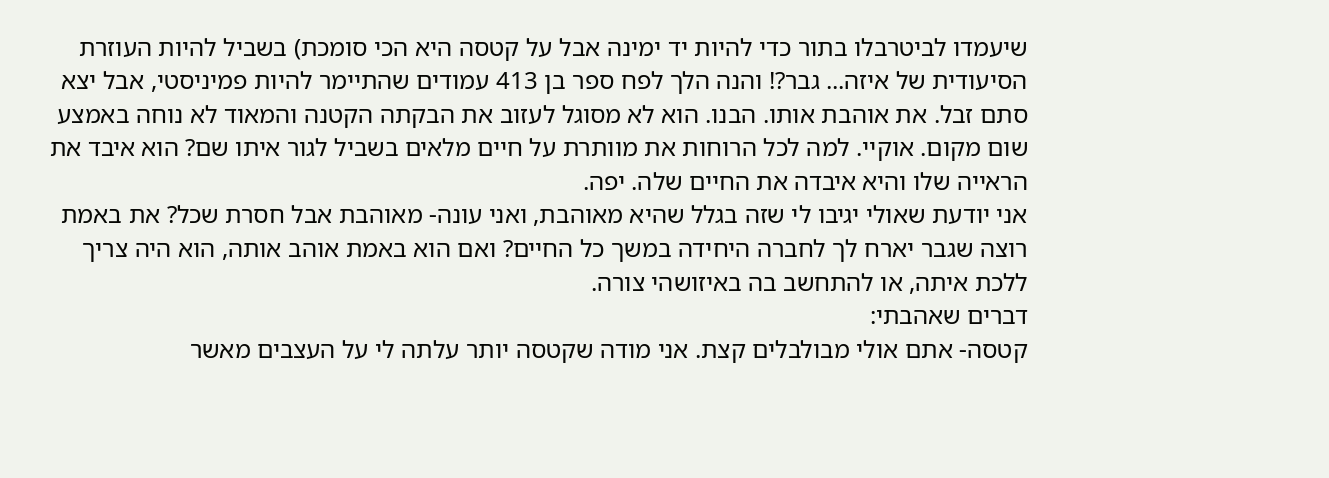שיעמדו לביטרבלו בתור כדי להיות יד ימינה אבל על קטסה היא הכי סומכת) בשביל להיות העוזרת הסיעודית של איזה... גבר?! והנה הלך לפח ספר בן 413 עמודים שהתיימר להיות פמיניסטי, אבל יצא סתם זבל. את אוהבת אותו. הבנו. הוא לא מסוגל לעזוב את הבקתה הקטנה והמאוד לא נוחה באמצע שום מקום. אוקיי. למה לכל הרוחות את מוותרת על חיים מלאים בשביל לגור איתו שם? הוא איבד את הראייה שלו והיא איבדה את החיים שלה. יפה.
אני יודעת שאולי יגיבו לי שזה בגלל שהיא מאוהבת, ואני עונה- מאוהבת אבל חסרת שכל? את באמת רוצה שגבר יארח לך לחברה היחידה במשך כל החיים? ואם הוא באמת אוהב אותה, הוא היה צריך ללכת איתה, או להתחשב בה באיזושהי צורה.
דברים שאהבתי:
קטסה- אתם אולי מבולבלים קצת. אני מודה שקטסה יותר עלתה לי על העצבים מאשר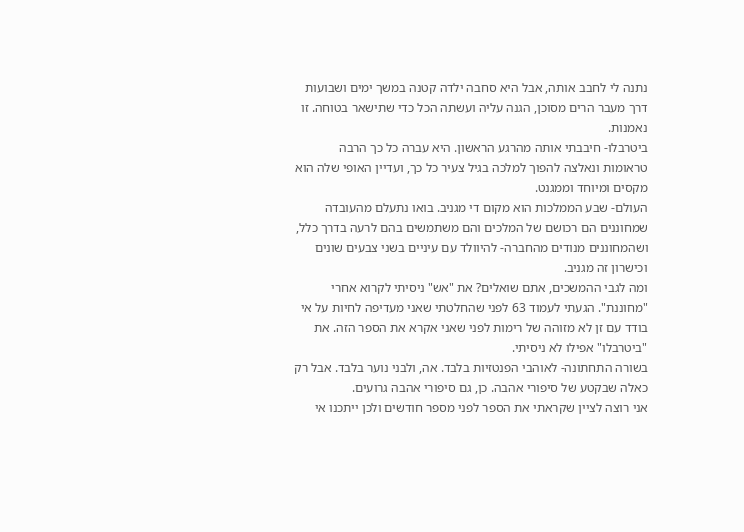נתנה לי לחבב אותה, אבל היא סחבה ילדה קטנה במשך ימים ושבועות דרך מעבר הרים מסוכן, הגנה עליה ועשתה הכל כדי שתישאר בטוחה. זו נאמנות.
ביטרבלו- חיבבתי אותה מהרגע הראשון. היא עברה כל כך הרבה טראומות ונאלצה להפוך למלכה בגיל צעיר כל כך, ועדיין האופי שלה הוא מקסים ומיוחד וממגנט.
העולם- שבע הממלכות הוא מקום די מגניב. בואו נתעלם מהעובדה שמחוננים הם רכושם של המלכים והם משתמשים בהם לרעה בדרך כלל, ושהמחוננים מנודים מהחברה- להיוולד עם עיניים בשני צבעים שונים וכישרון זה מגניב.
ומה לגבי ההמשכים, אתם שואלים? את "אש" ניסיתי לקרוא אחרי "מחוננת". הגעתי לעמוד 63 לפני שהחלטתי שאני מעדיפה לחיות על אי בודד עם זן לא מזוהה של רימות לפני שאני אקרא את הספר הזה. את "ביטרבלו" אפילו לא ניסיתי.
בשורה התחתונה- לאוהבי הפנטזיות בלבד. אה, ולבני נוער בלבד. אבל רק כאלה שבקטע של סיפורי אהבה. כן, גם סיפורי אהבה גרועים.
אני רוצה לציין שקראתי את הספר לפני מספר חודשים ולכן ייתכנו אי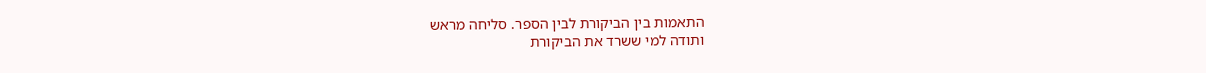התאמות בין הביקורת לבין הספר. סליחה מראש
ותודה למי ששרד את הביקורת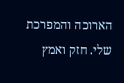הארוכה והמפרכת שלי. חזק ואמץ